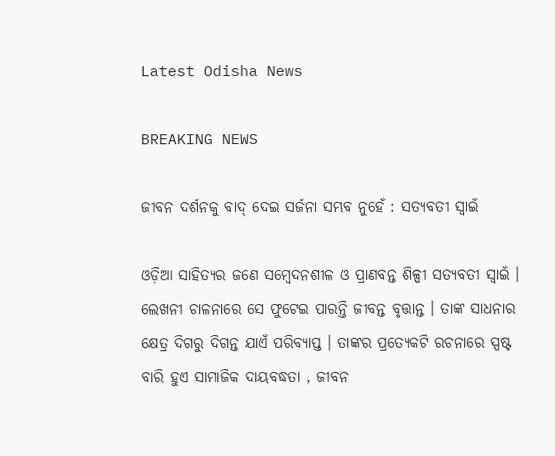Latest Odisha News

BREAKING NEWS

ଜୀବନ ଦର୍ଶନକୁ ବାଦ୍ ଦେଇ ସର୍ଜନା ସମ୍ଭବ ନୁହେଁ : ସତ୍ୟବତୀ ସ୍ୱାଇଁ

ଓଡ଼ିଆ ସାହିତ୍ୟର ଜଣେ ସମ୍ବେଦନଶୀଳ ଓ ପ୍ରାଣବନ୍ତ ଶିଳ୍ପୀ ସତ୍ୟବତୀ ସ୍ୱାଇଁ । ଲେଖନୀ ଚାଳନାରେ ସେ ଫୁଟେଇ ପାରନ୍ତି ଜୀବନ୍ତ ବୃତ୍ତାନ୍ତ । ତାଙ୍କ ସାଧନାର କ୍ଷେତ୍ର ଦିଗରୁ ଦିଗନ୍ତ ଯାଏଁ ପରିବ୍ୟାପ୍ତ । ତାଙ୍କର ପ୍ରତ୍ୟେକଟି ରଚନାରେ ସ୍ପଷ୍ଟ ବାରି ହୁଏ ସାମାଜିକ ଦାୟବଦ୍ଧତା , ଜୀବନ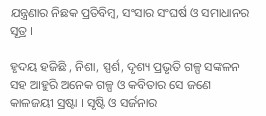ଯନ୍ତ୍ରଣାର ନିଛକ ପ୍ରତିବିମ୍ବ, ସଂସାର ସଂଘର୍ଷ ଓ ସମାଧାନର ସୂତ୍ର ।

ହୃଦୟ ହଜିଛି , ନିଶା, ସ୍ପର୍ଶ, ଦୃଶ୍ୟ ପ୍ରଭୃତି ଗଳ୍ପ ସଙ୍କଳନ ସହ ଆହୁରି ଅନେକ ଗଳ୍ପ ଓ କବିତାର ସେ ଜଣେ କାଳଜୟୀ ସ୍ରଷ୍ଟା । ସୃଷ୍ଟି ଓ ସର୍ଜନାର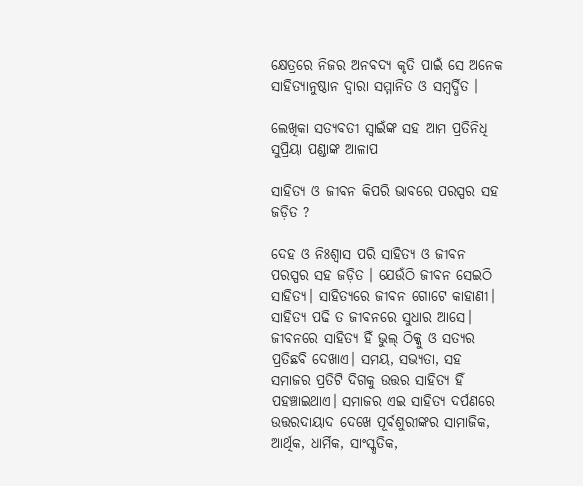କ୍ଷେତ୍ରରେ ନିଜର ଅନବଦ୍ୟ କୃତି ପାଇଁ ସେ ଅନେକ ସାହିତ୍ୟାନୁଷ୍ଠାନ ଦ୍ୱାରା ସମ୍ମାନିତ ଓ ସମ୍ବର୍ଦ୍ଧିତ ।

ଲେଖିକା ସତ୍ୟବତୀ ସ୍ୱାଇଁଙ୍କ ସହ ଆମ ପ୍ରତିନିଧି ସୁପ୍ରିୟା ପଣ୍ଡାଙ୍କ ଆଳାପ

ସାହିତ୍ୟ ଓ ଜୀବନ କିପରି ଭାବରେ ପରସ୍ପର ସହ ଜଡ଼ିତ ?

ଦେହ ଓ ନିଃଶ୍ବାସ ପରି ସାହିତ୍ୟ ଓ ଜୀବନ ପରସ୍ପର ସହ ଜଡ଼ିତ । ଯେଉଁଠି ଜୀବନ ସେଇଠି ସାହିତ୍ୟ। ସାହିତ୍ୟରେ ଜୀବନ ଗୋଟେ କାହାଣୀ। ସାହିତ୍ୟ ପଢି ତ ଜୀବନରେ ସୁଧାର ଆସେ। ଜୀବନରେ ସାହିତ୍ୟ ହିଁ ଭୁଲ୍ ଠିକ୍କୁ ଓ ସତ୍ୟର ପ୍ରତିଛବି ଦେଖାଏ। ସମୟ, ସଭ୍ୟତା, ସହ ସମାଜର ପ୍ରତିଟି ଦିଗକୁ ଉତ୍ତର ସାହିତ୍ୟ ହିଁ ପହଞ୍ଚାଇଥାଏ। ସମାଜର ଏଇ ସାହିତ୍ୟ ଦର୍ପଣରେ ଉତ୍ତରଦାୟାଦ ଦେଖେ ପୂର୍ବଶୁରୀଙ୍କର ସାମାଜିକ, ଆର୍ଥିକ, ଧାର୍ମିକ, ସାଂସ୍କୃତିକ,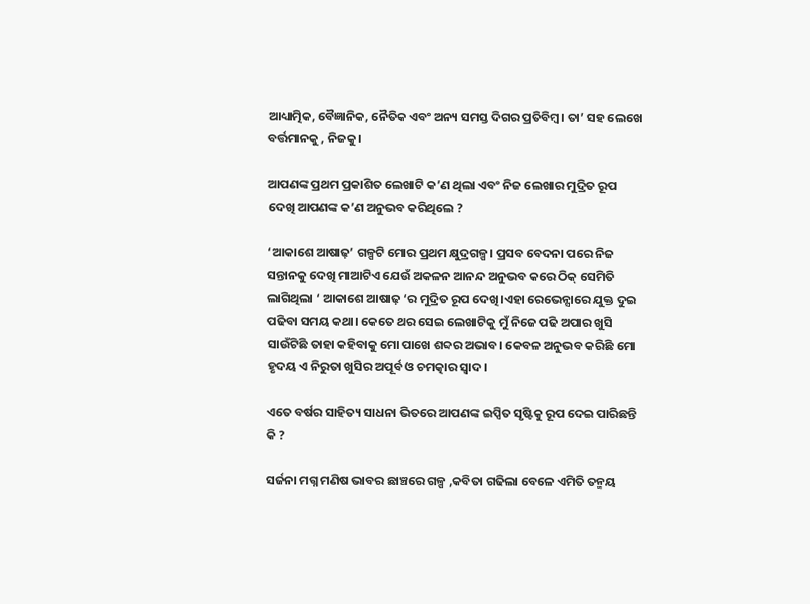ଆଧ୍ୟାତ୍ମିକ, ବୈଜ୍ଞାନିକ, ନୈତିକ ଏବଂ ଅନ୍ୟ ସମସ୍ତ ଦିଗର ପ୍ରତିବିମ୍ବ। ତା’ ସହ ଲେଖେ ବର୍ତ୍ତମାନକୁ , ନିଜକୁ।

ଆପଣଙ୍କ ପ୍ରଥମ ପ୍ରକାଶିତ ଲେଖାଟି କ’ଣ ଥିଲା ଏବଂ ନିଜ ଲେଖାର ମୁଦ୍ରିତ ରୂପ ଦେଖି ଆପଣଙ୍କ କ’ଣ ଅନୁଭବ କରିଥିଲେ ?

‘ଆକାଶେ ଆଷାଢ଼’ ଗଳ୍ପଟି ମୋର ପ୍ରଥମ କ୍ଷୁଦ୍ରଗଳ୍ପ। ପ୍ରସବ ବେଦନା ପରେ ନିଜ ସନ୍ତାନକୁ ଦେଖି ମାଆଟିଏ ଯେଉଁ ଅକଳନ ଆନନ୍ଦ ଅନୁଭବ କରେ ଠିକ୍ ସେମିତି ଲାଗିଥିଲା ‘ ଆକାଶେ ଆଷାଢ଼ ‘ର ମୁଦ୍ରିତ ରୂପ ଦେଖି।ଏହା ରେଭେନ୍ସାରେ ଯୁକ୍ତ ଦୁଇ ପଢିବା ସମୟ କଥା। କେତେ ଥର ସେଇ ଲେଖାଟିକୁ ମୁଁ ନିଜେ ପଢି ଅପାର ଖୁସି ସାଉଁଟିଛି ତାହା କହିବାକୁ ମୋ ପାଖେ ଶବ୍ଦର ଅଭାବ। କେବଳ ଅନୁଭବ କରିଛି ମୋ ହୃଦୟ ଏ ନିରୁତା ଖୁସିର ଅପୂର୍ବ ଓ ଚମତ୍କାର ସ୍ୱାଦ।

ଏତେ ବର୍ଷର ସାହିତ୍ୟ ସାଧନା ଭିତରେ ଆପଣଙ୍କ ଇପ୍ସିତ ସୃଷ୍ଟିକୁ ରୂପ ଦେଇ ପାରିଛନ୍ତି କି ?

ସର୍ଜନା ମଗ୍ନ ମଣିଷ ଭାବର ଛାଞ୍ଚରେ ଗଳ୍ପ ,କବିତା ଗଢିଲା ବେଳେ ଏମିତି ତନ୍ମୟ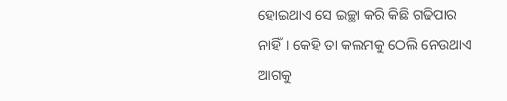ହୋଇଥାଏ ସେ ଇଚ୍ଛା କରି କିଛି ଗଢିପାର ନାହିଁ। କେହି ତା କଲମକୁ ଠେଲି ନେଉଥାଏ ଆଗକୁ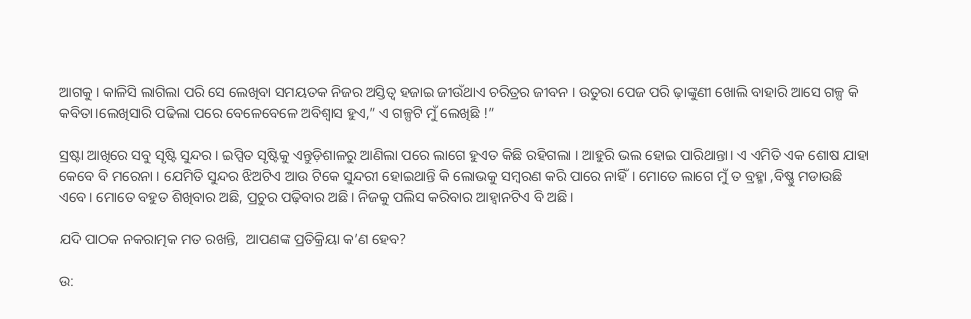ଆଗକୁ । କାଳିସି ଲାଗିଲା ପରି ସେ ଲେଖିବା ସମୟତକ ନିଜର ଅସ୍ତିତ୍ୱ ହଜାଇ ଜୀଉଁଥାଏ ଚରିତ୍ରର ଜୀବନ । ଉତୁରା ପେଜ ପରି ଢ଼ାଙ୍କୁଣୀ ଖୋଲି ବାହାରି ଆସେ ଗଳ୍ପ କି କବିତା।ଲେଖିସାରି ପଢିଲା ପରେ ବେଳେବେଳେ ଅବିଶ୍ୱାସ ହୁଏ,” ଏ ଗଳ୍ପଟି ମୁଁ ଲେଖିଛି !”

ସ୍ରଷ୍ଟା ଆଖିରେ ସବୁ ସୃଷ୍ଟି ସୁନ୍ଦର। ଇପ୍ସିତ ସୃଷ୍ଟିକୁ ଏନ୍ତୁଡ଼ିଶାଳରୁ ଆଣିଲା ପରେ ଲାଗେ ହୁଏତ କିଛି ରହିଗଲା । ଆହୁରି ଭଲ ହୋଇ ପାରିଥାନ୍ତା। ଏ ଏମିତି ଏକ ଶୋଷ ଯାହା କେବେ ବି ମରେନା । ଯେମିତି ସୁନ୍ଦର ଝିଅଟିଏ ଆଉ ଟିକେ ସୁନ୍ଦରୀ ହୋଇଥାନ୍ତି କି ଲୋଭକୁ ସମ୍ବରଣ କରି ପାରେ ନାହିଁ। ମୋତେ ଲାଗେ ମୁଁ ତ ବ୍ରହ୍ମା ,ବିଷ୍ଣୁ ମଡାଉଛି ଏବେ। ମୋତେ ବହୁତ ଶିଖିବାର ଅଛି, ପ୍ରଚୁର ପଢ଼ିବାର ଅଛି। ନିଜକୁ ପଲିସ କରିବାର ଆହ୍ୱାନଟିଏ ବି ଅଛି।

ଯଦି ପାଠକ ନକରାତ୍ମକ ମତ ରଖନ୍ତି,  ଆପଣଙ୍କ ପ୍ରତିକ୍ରିୟା କ’ଣ ହେବ?

ଉ: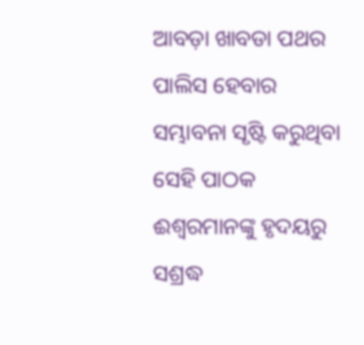ଆବଡ଼ା ଖାବଡା ପଥର ପାଲିସ ହେବାର ସମ୍ଭାବନା ସୃଷ୍ଟି କରୁଥିବା ସେହି ପାଠକ ଈଶ୍ବରମାନଙ୍କୁ ହୃଦୟରୁ ସଶ୍ରଦ୍ଧ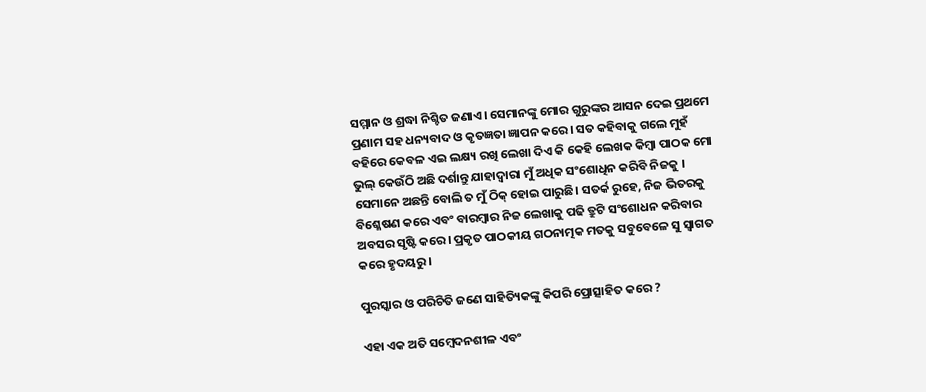ସମ୍ମାନ ଓ ଶ୍ରଦ୍ଧା ନିଶ୍ଚିତ ଜଣାଏ। ସେମାନଙ୍କୁ ମୋର ଗୁରୁଙ୍କର ଆସନ ଦେଇ ପ୍ରଥମେ ପ୍ରଣାମ ସହ ଧନ୍ୟବାଦ ଓ କୃତଜ୍ଞତା ଜ୍ଞାପନ କରେ। ସତ କହିବାକୁ ଗଲେ ମୁହଁ ବହିରେ କେବଳ ଏଇ ଲକ୍ଷ୍ୟ ରଖି ଲେଖା ଦିଏ କି କେହି ଲେଖକ କିମ୍ବା ପାଠକ ମୋ ଭୁଲ୍ କେଉଁଠି ଅଛି ଦର୍ଶାନ୍ତୁ ଯାହାଦ୍ୱାରା ମୁଁ ଅଧିକ ସଂଶୋଧିନ କରିବି ନିଜକୁ । ସେମାନେ ଅଛନ୍ତି ବୋଲି ତ ମୁଁ ଠିକ୍ ହୋଇ ପାରୁଛି। ସତର୍କ ରୁହେ, ନିଜ ଭିତରକୁ ବିଶ୍ଳେଷଣ କରେ ଏବଂ ବାରମ୍ବାର ନିଜ ଲେଖାକୁ ପଢି ତ୍ରୁଟି ସଂଶୋଧନ କରିବାର ଅବସର ସୃଷ୍ଟି କରେ। ପ୍ରକୃତ ପାଠକୀୟ ଗଠନାତ୍ମକ ମତକୁ ସବୁବେଳେ ସୁ ସ୍ୱାଗତ କରେ ହୃଦୟରୁ।

ପୁରସ୍କାର ଓ ପରିଚିତି ଜଣେ ସାହିତ୍ୟିକଙ୍କୁ କିପରି ପ୍ରୋତ୍ସାହିତ କରେ ?

ଏହା ଏକ ଅତି ସମ୍ବେଦନଶୀଳ ଏବଂ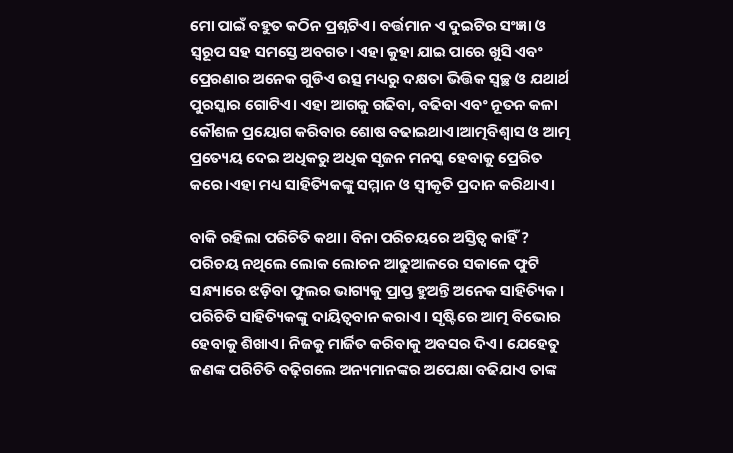ମୋ ପାଇଁ ବହୁତ କଠିନ ପ୍ରଶ୍ନଟିଏ। ବର୍ତ୍ତମାନ ଏ ଦୁଇଟିର ସଂଜ୍ଞା ଓ ସ୍ୱରୂପ ସହ ସମସ୍ତେ ଅବଗତ। ଏହା କୁହା ଯାଇ ପାରେ ଖୁସି ଏବଂ ପ୍ରେରଣାର ଅନେକ ଗୁଡିଏ ଉତ୍ସ ମଧ୍ୟରୁ ଦକ୍ଷତା ଭିତ୍ତିକ ସ୍ୱଚ୍ଛ ଓ ଯଥାର୍ଥ ପୁରସ୍କାର ଗୋଟିଏ। ଏହା ଆଗକୁ ଗଢିବା, ବଢିବା ଏବଂ ନୂତନ କଳା କୌଶଳ ପ୍ରୟୋଗ କରିବାର ଶୋଷ ବଢାଇଥାଏ।ଆତ୍ମବିଶ୍ୱାସ ଓ ଆତ୍ମ ପ୍ରତ୍ୟେୟ ଦେଇ ଅଧିକରୁ ଅଧିକ ସୃଜନ ମନସ୍କ ହେବାକୁ ପ୍ରେରିତ କରେ।ଏହା ମଧ୍ୟ ସାହିତ୍ୟିକଙ୍କୁ ସମ୍ମାନ ଓ ସ୍ୱୀକୃତି ପ୍ରଦାନ କରିଥାଏ।

ବାକି ରହିଲା ପରିଚିତି କଥା। ବିନା ପରିଚୟରେ ଅସ୍ତିତ୍ୱ କାହିଁ ? ପରିଚୟ ନଥିଲେ ଲୋକ ଲୋଚନ ଆଢୁଆଳରେ ସକାଳେ ଫୁଟି ସନ୍ଧ୍ୟାରେ ଝଡ଼ିବା ଫୁଲର ଭାଗ୍ୟକୁ ପ୍ରାପ୍ତ ହୁଅନ୍ତି ଅନେକ ସାହିତ୍ୟିକ। ପରିଚିତି ସାହିତ୍ୟିକଙ୍କୁ ଦାୟିତ୍ୱବାନ କରାଏ । ସୃଷ୍ଟିରେ ଆତ୍ମ ବିଭୋର ହେବାକୁ ଶିଖାଏ। ନିଜକୁ ମାର୍ଜିତ କରିବାକୁ ଅବସର ଦିଏ। ଯେହେତୁ ଜଣଙ୍କ ପରିଚିତି ବଢ଼ିଗଲେ ଅନ୍ୟମାନଙ୍କର ଅପେକ୍ଷା ବଢିଯାଏ ତାଙ୍କ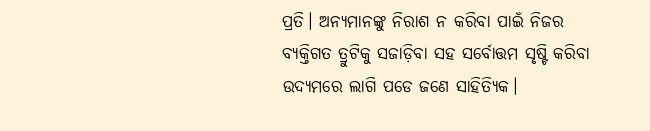ପ୍ରତି। ଅନ୍ୟମାନଙ୍କୁ ନିରାଶ ନ କରିବା ପାଇଁ ନିଜର ବ୍ୟକ୍ତିଗତ ତ୍ରୁଟିକୁ ସଜାଡ଼ିବା ସହ ସର୍ବୋତ୍ତମ ସୃଷ୍ଟି କରିବା ଉଦ୍ୟମରେ ଲାଗି ପଡେ ଜଣେ ସାହିତ୍ୟିକ।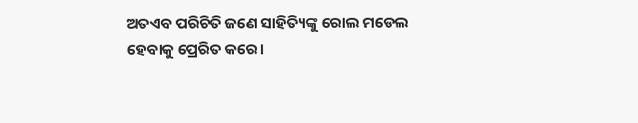ଅତଏବ ପରିଚିତି ଜଣେ ସାହିତ୍ୟିଙ୍କୁ ରୋଲ ମଡେଲ ହେବାକୁ ପ୍ରେରିତ କରେ।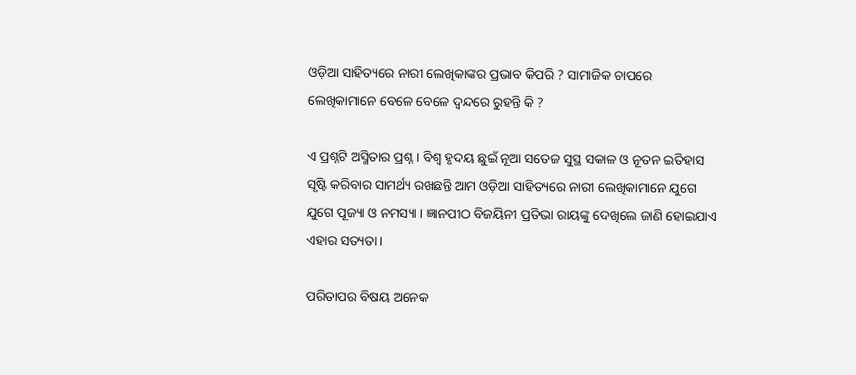ଓଡ଼ିଆ ସାହିତ୍ୟରେ ନାରୀ ଲେଖିକାଙ୍କର ପ୍ରଭାବ କିପରି ? ସାମାଜିକ ଚାପରେ ଲେଖିକାମାନେ ବେଳେ ବେଳେ ଦ୍ବନ୍ଦରେ ରୁହନ୍ତି କି ?

ଏ ପ୍ରଶ୍ନଟି ଅସ୍ମିତାର ପ୍ରଶ୍ନ। ବିଶ୍ୱ ହୃଦୟ ଛୁଇଁ ନୂଆ ସତେଜ ସୁସ୍ଥ ସକାଳ ଓ ନୂତନ ଇତିହାସ ସୃଷ୍ଟି କରିବାର ସାମର୍ଥ୍ୟ ରଖଛନ୍ତି ଆମ ଓଡ଼ିଆ ସାହିତ୍ୟରେ ନାରୀ ଲେଖିକାମାନେ ଯୁଗେ ଯୁଗେ ପୂଜ୍ୟା ଓ ନମସ୍ୟା । ଜ୍ଞାନପୀଠ ବିଜୟିନୀ ପ୍ରତିଭା ରାୟଙ୍କୁ ଦେଖିଲେ ଜାଣି ହୋଇଯାଏ ଏହାର ସତ୍ୟତା।

ପରିତାପର ବିଷୟ ଅନେକ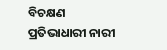ବିଚକ୍ଷଣ ପ୍ରତିଭାଧାରୀ ନାରୀ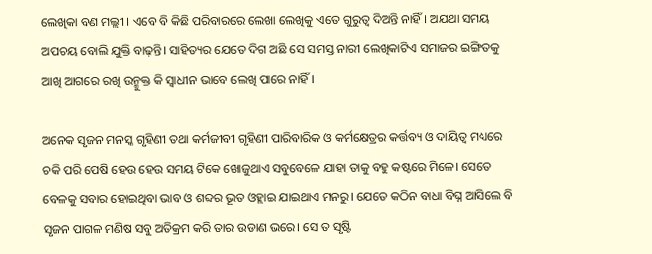ଲେଖିକା ବଣ ମଲ୍ଲୀ । ଏବେ ବି କିଛି ପରିବାରରେ ଲେଖା ଲେଖିକୁ ଏତେ ଗୁରୁତ୍ୱ ଦିଅନ୍ତି ନାହିଁ। ଅଯଥା ସମୟ ଅପଚୟ ବୋଲି ଯୁକ୍ତି ବାଢ଼ନ୍ତି। ସାହିତ୍ୟର ଯେତେ ଦିଗ ଅଛି ସେ ସମସ୍ତ ନାରୀ ଲେଖିକାଟିଏ ସମାଜର ଇଙ୍ଗିତକୁ ଆଖି ଆଗରେ ରଖି ଉନ୍ମୁକ୍ତ କି ସ୍ୱାଧୀନ ଭାବେ ଲେଖି ପାରେ ନାହିଁ ।

ଅନେକ ସୃଜନ ମନସ୍କ ଗୃହିଣୀ ତଥା କର୍ମଜୀବୀ ଗୃହିଣୀ ପାରିବାରିକ ଓ କର୍ମକ୍ଷେତ୍ରର କର୍ତ୍ତବ୍ୟ ଓ ଦାୟିତ୍ଵ ମଧ୍ୟରେ ଚକି ପରି ପେଷି ହେଉ ହେଉ ସମୟ ଟିକେ ଖୋଜୁଥାଏ ସବୁବେଳେ ଯାହା ତାକୁ ବହୁ କଷ୍ଟରେ ମିଳେ। ସେତେ ବେଳକୁ ସବାର ହୋଇଥିବା ଭାବ ଓ ଶବ୍ଦର ଭୂତ ଓହ୍ଲାଇ ଯାଇଥାଏ ମନରୁ। ଯେତେ କଠିନ ବାଧା ବିଘ୍ନ ଆସିଲେ ବି ସୃଜନ ପାଗଳ ମଣିଷ ସବୁ ଅତିକ୍ରମ କରି ତାର ଉଡାଣ ଭରେ। ସେ ତ ସୃଷ୍ଟି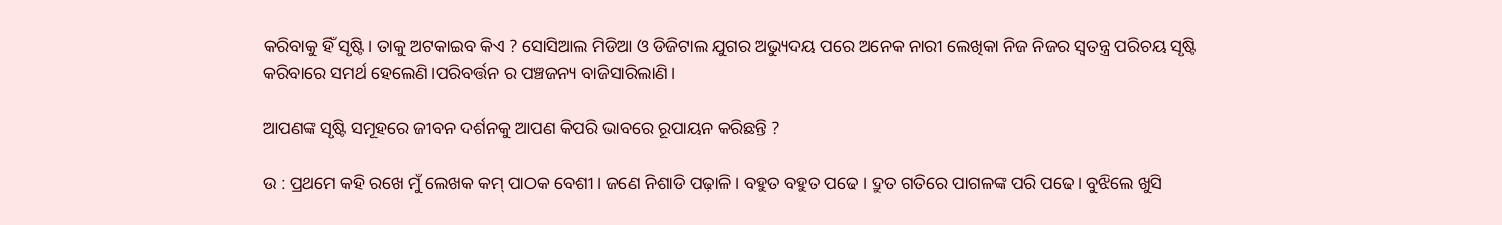କରିବାକୁ ହିଁ ସୃଷ୍ଟି। ତାକୁ ଅଟକାଇବ କିଏ ? ସୋସିଆଲ ମିଡିଆ ଓ ଡିଜିଟାଲ ଯୁଗର ଅଭ୍ୟୁଦୟ ପରେ ଅନେକ ନାରୀ ଲେଖିକା ନିଜ ନିଜର ସ୍ୱତନ୍ତ୍ର ପରିଚୟ ସୃଷ୍ଟି କରିବାରେ ସମର୍ଥ ହେଲେଣି।ପରିବର୍ତ୍ତନ ର ପଞ୍ଚଜନ୍ୟ ବାଜିସାରିଲାଣି।

ଆପଣଙ୍କ ସୃଷ୍ଟି ସମୂହରେ ଜୀବନ ଦର୍ଶନକୁ ଆପଣ କିପରି ଭାବରେ ରୂପାୟନ କରିଛନ୍ତି ?

ଉ : ପ୍ରଥମେ କହି ରଖେ ମୁଁ ଲେଖକ କମ୍ ପାଠକ ବେଶୀ। ଜଣେ ନିଶାଡି ପଢ଼ାଳି। ବହୁତ ବହୁତ ପଢେ । ଦ୍ରୁତ ଗତିରେ ପାଗଳଙ୍କ ପରି ପଢେ। ବୁଝିଲେ ଖୁସି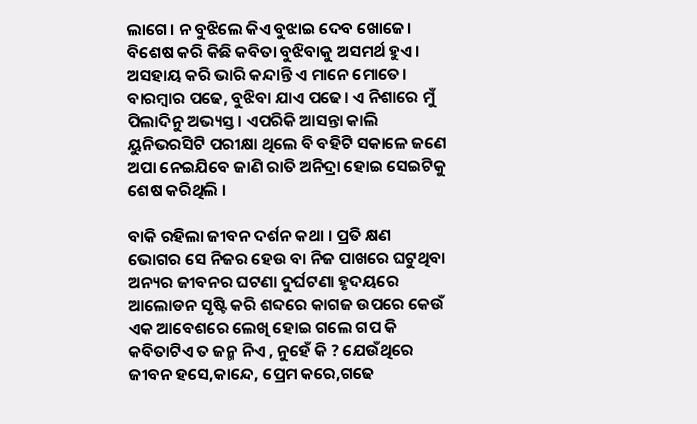ଲାଗେ। ନ ବୁଝିଲେ କିଏ ବୁଝାଇ ଦେବ ଖୋଜେ। ବିଶେଷ କରି କିଛି କବିତା ବୁଝିବାକୁ ଅସମର୍ଥ ହୁଏ। ଅସହାୟ କରି ଭାରି କନ୍ଦାନ୍ତି ଏ ମାନେ ମୋତେ। ବାରମ୍ବାର ପଢେ, ବୁଝିବା ଯାଏ ପଢେ। ଏ ନିଶାରେ ମୁଁ ପିଲାଦିନୁ ଅଭ୍ୟସ୍ତ । ଏପରିକି ଆସନ୍ତା କାଲି ୟୁନିଭରସିଟି ପରୀକ୍ଷା ଥିଲେ ବି ବହିଟି ସକାଳେ ଜଣେ ଅପା ନେଇଯିବେ ଜାଣି ରାତି ଅନିଦ୍ରା ହୋଇ ସେଇଟିକୁ ଶେଷ କରିଥିଲି ।

ବାକି ରହିଲା ଜୀବନ ଦର୍ଶନ କଥା । ପ୍ରତି କ୍ଷଣ ଭୋଗର ସେ ନିଜର ହେଉ ବା ନିଜ ପାଖରେ ଘଟୁଥିବା ଅନ୍ୟର ଜୀବନର ଘଟଣା ଦୁର୍ଘଟଣା ହୃଦୟରେ ଆଲୋଡନ ସୃଷ୍ଟି କରି ଶବ୍ଦରେ କାଗଜ ଉପରେ କେଉଁ ଏକ ଆବେଶରେ ଲେଖି ହୋଇ ଗଲେ ଗପ କି କବିତାଟିଏ ତ ଜନ୍ମ ନିଏ , ନୁହେଁ କି ? ଯେଉଁଥିରେ ଜୀବନ ହସେ,କାନ୍ଦେ, ପ୍ରେମ କରେ,ଗଢେ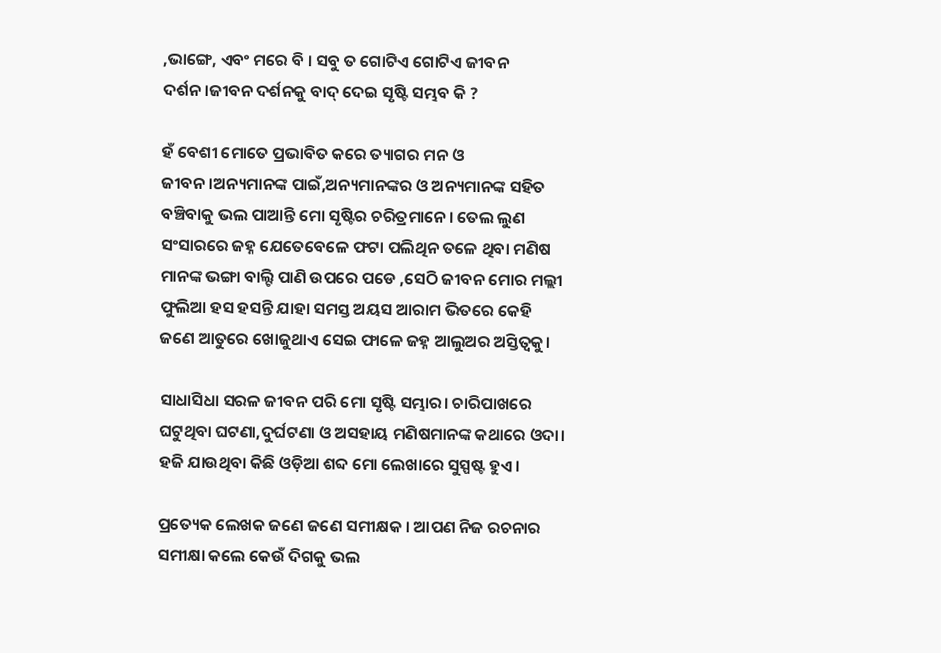,ଭାଙ୍ଗେ, ଏବଂ ମରେ ବି । ସବୁ ତ ଗୋଟିଏ ଗୋଟିଏ ଜୀବନ ଦର୍ଶନ।ଜୀବନ ଦର୍ଶନକୁ ବାଦ୍ ଦେଇ ସୃଷ୍ଟି ସମ୍ଭବ କି ?

ହଁ ବେଶୀ ମୋତେ ପ୍ରଭାବିତ କରେ ତ୍ୟାଗର ମନ ଓ ଜୀବନ।ଅନ୍ୟମାନଙ୍କ ପାଇଁ,ଅନ୍ୟମାନଙ୍କର ଓ ଅନ୍ୟମାନଙ୍କ ସହିତ ବଞ୍ଚିବାକୁ ଭଲ ପାଆନ୍ତି ମୋ ସୃଷ୍ଟିର ଚରିତ୍ରମାନେ। ତେଲ ଲୁଣ ସଂସାରରେ ଜହ୍ନ ଯେତେବେଳେ ଫଟା ପଲିଥିନ ତଳେ ଥିବା ମଣିଷ ମାନଙ୍କ ଭଙ୍ଗା ବାଲ୍ଟି ପାଣି ଉପରେ ପଡେ ,ସେଠି ଜୀବନ ମୋର ମଲ୍ଲୀ ଫୁଲିଆ ହସ ହସନ୍ତି ଯାହା ସମସ୍ତ ଅୟସ ଆରାମ ଭିତରେ କେହି ଜଣେ ଆତୁରେ ଖୋଜୁଥାଏ ସେଇ ଫାଳେ ଜହ୍ନ ଆଲୁଅର ଅସ୍ତିତ୍ୱକୁ।

ସାଧାସିଧା ସରଳ ଜୀବନ ପରି ମୋ ସୃଷ୍ଟି ସମ୍ଭାର। ଚାରିପାଖରେ ଘଟୁଥିବା ଘଟଣା,ଦୁର୍ଘଟଣା ଓ ଅସହାୟ ମଣିଷମାନଙ୍କ କଥାରେ ଓଦା। ହଜି ଯାଉଥିବା କିଛି ଓଡ଼ିଆ ଶବ୍ଦ ମୋ ଲେଖାରେ ସୁସ୍ପଷ୍ଟ ହୁଏ।

ପ୍ରତ୍ୟେକ ଲେଖକ ଜଣେ ଜଣେ ସମୀକ୍ଷକ । ଆପଣ ନିଜ ରଚନାର ସମୀକ୍ଷା କଲେ କେଉଁ ଦିଗକୁ ଭଲ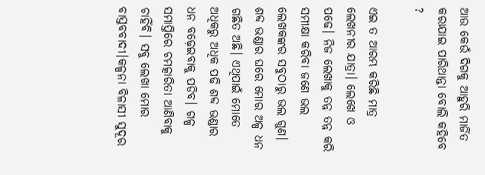ଆଉ କେଉଁ ଦିଗକୁ ଆହୁରି ମାର୍ଜିତ କରାଯାଇ ପାରିଥାନ୍ତା ବୋଲି କହିବେ ?

ଏଇ ତ ଆରମ୍ଭ କରିଛି ମାତ୍ର ଲେଖନୀର ଯାତ୍ରା। ଲେଖେ ଓ ପଢେ। ନିଜ ଲେଖାକୁ ତନ୍ନ ତନ୍ନ କରି ସମୀକ୍ଷା କରିବା ଜଣେ ଭଲ ଲେଖକଙ୍କର ସବୁଠାରୁ ଭଲ ଗୁଣ। ଶବ୍ଦ ଭଣ୍ଡାର ଘରେ ମୋର ଅଳ୍ପ ଧନ ଗଛିତ ଅଛି। ଏଥିପାଇଁ ମୋତେ ଅଧିକରୁ ଅଧିକ ପଢି ଶବ୍ଦ ଭଣ୍ଡାର ଧନ ବଢ଼େଇବାକୁ ପଡିବ। ଗଳ୍ପ ସମାପ୍ତିରେ ଚମତ୍କାରିତା ଆଣିବାକୁ ଚାହିଁବି। ସବୁ ଲେଖା ମୋର ବାସ୍ତବବାଦୀ।କଳ୍ପନା ବିଳାସୀ ସୁଦୂର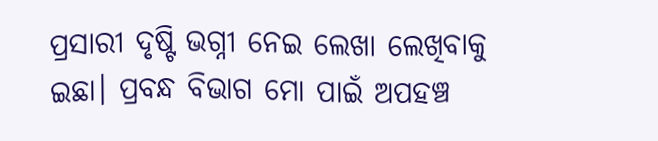ପ୍ରସାରୀ ଦୃଷ୍ଟି ଭଗ୍ନୀ ନେଇ ଲେଖା ଲେଖିବାକୁ ଇଛା। ପ୍ରବନ୍ଧ ବିଭାଗ ମୋ ପାଇଁ ଅପହଞ୍ଚ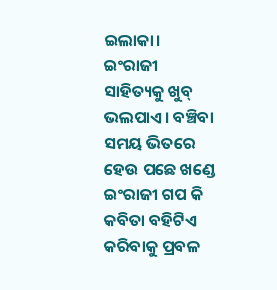ଇଲାକା। ଇଂରାଜୀ ସାହିତ୍ୟକୁ ଖୁବ୍ ଭଲପାଏ। ବଞ୍ଚିବା ସମୟ ଭିତରେ ହେଉ ପଛେ ଖଣ୍ଡେ ଇଂରାଜୀ ଗପ କି କବିତା ବହିଟିଏ କରିବାକୁ ପ୍ରବଳ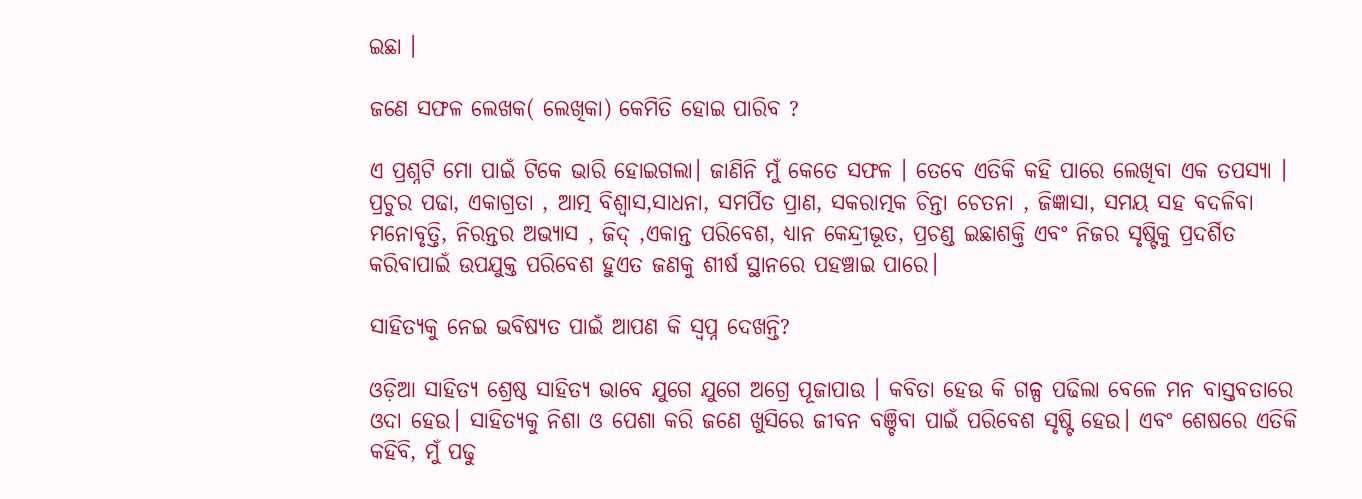ଇଛା ।

ଜଣେ ସଫଳ ଲେଖକ( ଲେଖିକା) କେମିତି ହୋଇ ପାରିବ ?

ଏ ପ୍ରଶ୍ନଟି ମୋ ପାଇଁ ଟିକେ ଭାରି ହୋଇଗଲା। ଜାଣିନି ମୁଁ କେତେ ସଫଳ । ତେବେ ଏତିକି କହି ପାରେ ଲେଖିବା ଏକ ତପସ୍ୟା । ପ୍ରଚୁର ପଢା, ଏକାଗ୍ରତା , ଆତ୍ମ ବିଶ୍ୱାସ,ସାଧନା, ସମର୍ପିତ ପ୍ରାଣ, ସକରାତ୍ମକ ଚିନ୍ତା ଚେତନା , ଜିଜ୍ଞାସା, ସମୟ ସହ ବଦଳିବା ମନୋବୃତ୍ତି, ନିରନ୍ତର ଅଭ୍ୟାସ , ଜିଦ୍ ,ଏକାନ୍ତ ପରିବେଶ, ଧ୍ୟାନ କେନ୍ଦ୍ରୀଭୂତ, ପ୍ରଚଣ୍ଡ ଇଛାଶକ୍ତି ଏବଂ ନିଜର ସୃଷ୍ଟିକୁ ପ୍ରଦର୍ଶିତ କରିବାପାଇଁ ଉପଯୁକ୍ତ ପରିବେଶ ହୁଏତ ଜଣକୁ ଶୀର୍ଷ ସ୍ଥାନରେ ପହଞ୍ଚାଇ ପାରେ।

ସାହିତ୍ୟକୁ ନେଇ ଭବିଷ୍ୟତ ପାଇଁ ଆପଣ କି ସ୍ୱପ୍ନ ଦେଖନ୍ତି?

ଓଡ଼ିଆ ସାହିତ୍ୟ ଶ୍ରେଷ୍ଠ ସାହିତ୍ୟ ଭାବେ ଯୁଗେ ଯୁଗେ ଅଗ୍ରେ ପୂଜାପାଉ । କବିତା ହେଉ କି ଗଳ୍ପ ପଢିଲା ବେଳେ ମନ ବାସ୍ତବତାରେ ଓଦା ହେଉ। ସାହିତ୍ୟକୁ ନିଶା ଓ ପେଶା କରି ଜଣେ ଖୁସିରେ ଜୀବନ ବଞ୍ଚିବା ପାଇଁ ପରିବେଶ ସୃଷ୍ଟି ହେଉ। ଏବଂ ଶେଷରେ ଏତିକି କହିବି, ମୁଁ ପଢୁ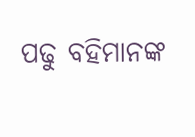ପଢୁ ବହିମାନଙ୍କ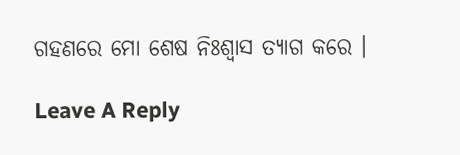ଗହଣରେ ମୋ ଶେଷ ନିଃଶ୍ବାସ ତ୍ୟାଗ କରେ ।

Leave A Reply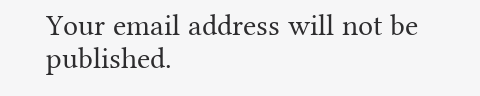Your email address will not be published.